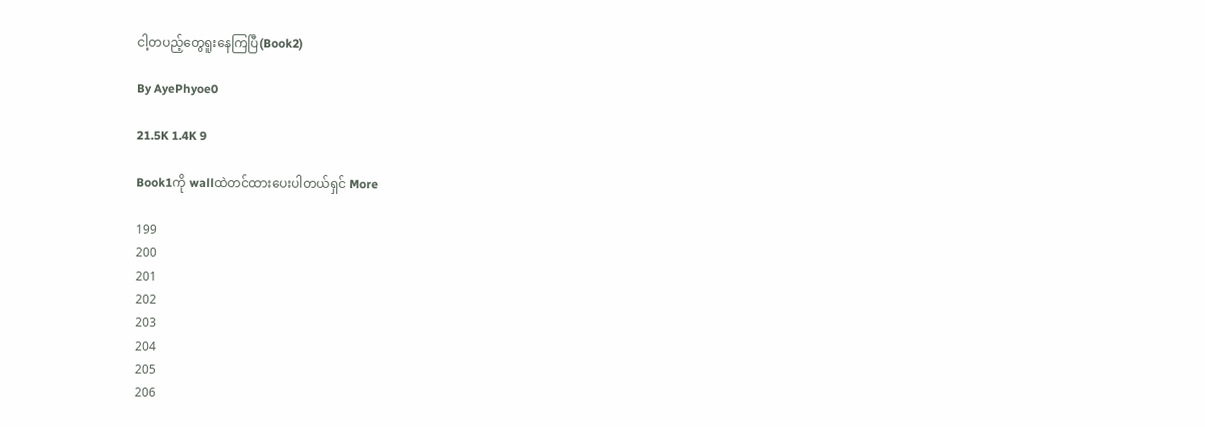ငါ့တပည့်တွေရူးနေကြပြီ(Book2)

By AyePhyoe0

21.5K 1.4K 9

Book1ကို wallထဲတင်ထားပေးပါတယ်ရှင် More

199
200
201
202
203
204
205
206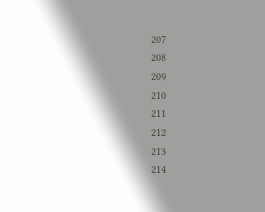207
208
209
210
211
212
213
214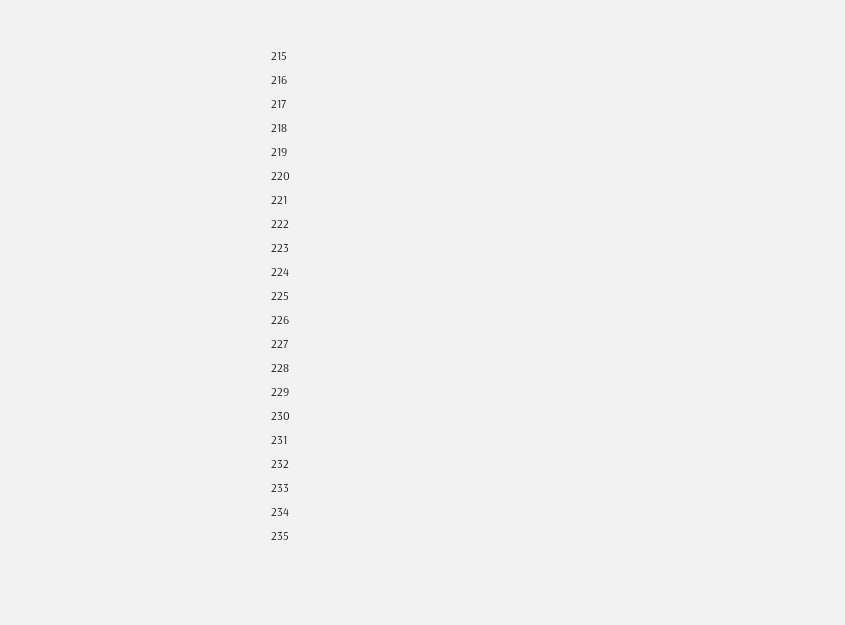215
216
217
218
219
220
221
222
223
224
225
226
227
228
229
230
231
232
233
234
235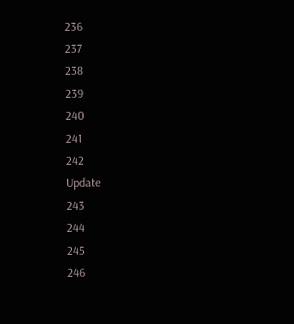236
237
238
239
240
241
242
Update
243
244
245
246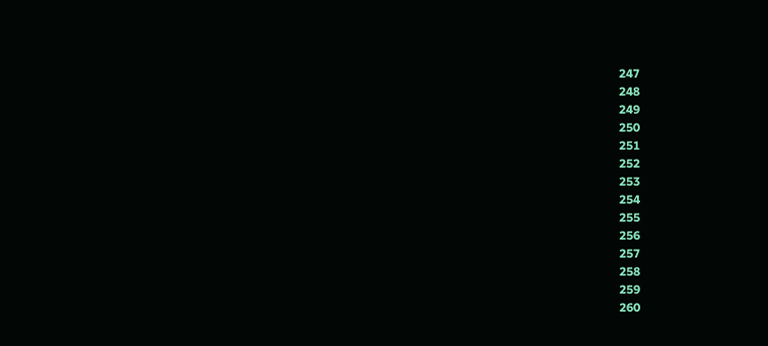247
248
249
250
251
252
253
254
255
256
257
258
259
260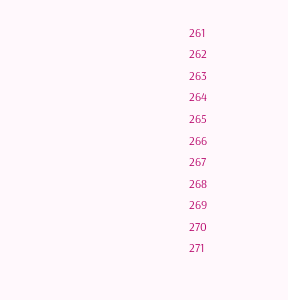261
262
263
264
265
266
267
268
269
270
271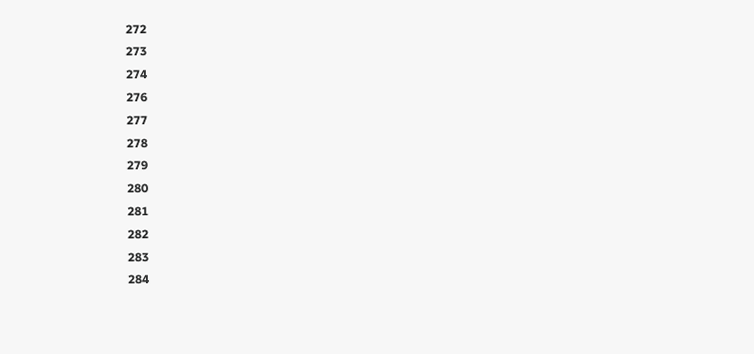272
273
274
276
277
278
279
280
281
282
283
284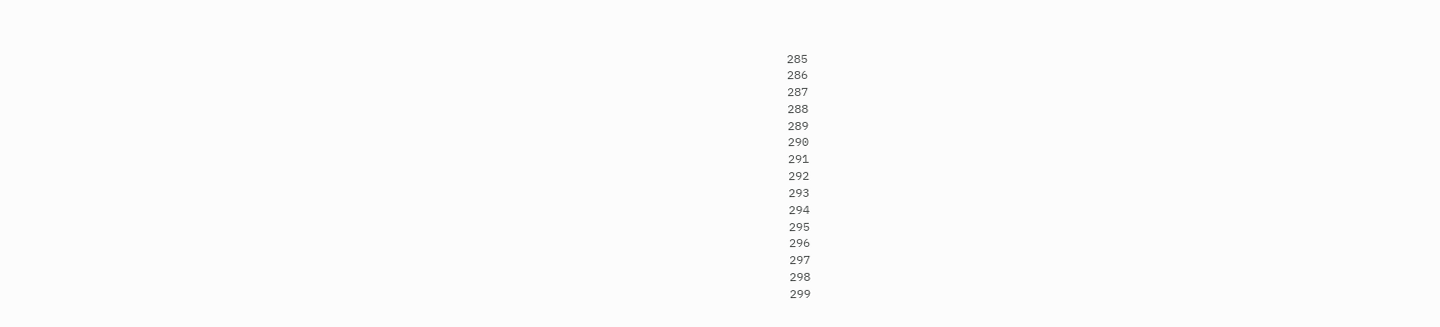285
286
287
288
289
290
291
292
293
294
295
296
297
298
299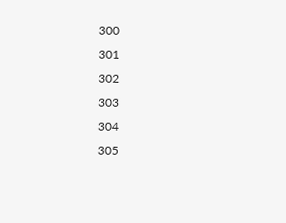300
301
302
303
304
305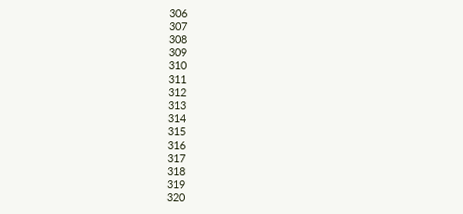306
307
308
309
310
311
312
313
314
315
316
317
318
319
320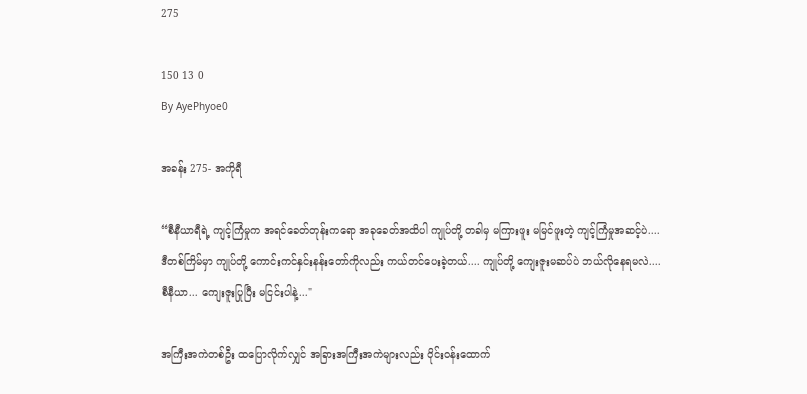275

150 13 0
By AyePhyoe0

အခန်း 275- အကိုရီ

“စီနီယာရီရဲ့ ကျင့်ကြံမှုက အရင်ခေတ်တုန်းကရော အခုခေတ်အထိပါ ကျုပ်တို့ တခါမှ မကြားဖူး မမြင်ဖူးတဲ့ ကျင့်ကြံမှုအဆင့်ပဲ.... ဒီတစ်ကြိမ်မှာ ကျုပ်တို့ ကောင်းကင်နှင်းနန်းတော်ကိုလည်း ကယ်တင်ပေးခဲ့တယ်.... ကျုပ်တို့ ကျေးဇူးမဆပ်ပဲ ဘယ်လိုနေရမလဲ.... စီနီယာ... ကျေးဇူးပြုပြီး မငြင်းပါနဲ့..."

အကြီးအကဲတစ်ဦး ထပြောလိုက်လျှင် အခြားအကြီးအကဲများလည်း ဝိုင်းဝန်းထောက်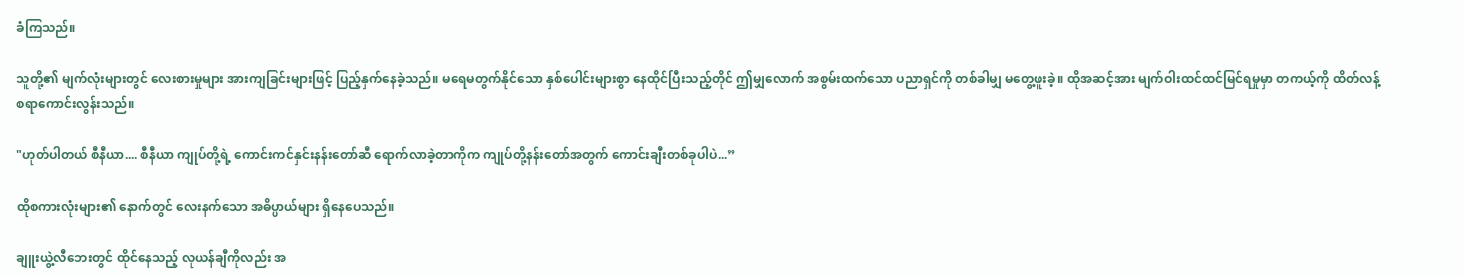ခံကြသည်။

သူတို့၏ မျက်လုံးများတွင် လေးစားမှုများ အားကျခြင်းများဖြင့် ပြည့်နှက်နေခဲ့သည်။ မရေမတွက်နိုင်သော နှစ်ပေါင်းများစွာ နေထိုင်ပြီးသည့်တိုင် ဤမျှလောက် အစွမ်းထက်သော ပညာရှင်ကို တစ်ခါမျှ မတွေ့ဖူးခဲ့။ ထိုအဆင့်အား မျက်ဝါးထင်ထင်မြင်ရမှုမှာ တကယ့်ကို ထိတ်လန့်စရာကောင်းလွန်းသည်။

"ဟုတ်ပါတယ် စီနီယာ.... စီနီယာ ကျုပ်တို့ရဲ့ ကောင်းကင်နှင်းနန်းတော်ဆီ ရောက်လာခဲ့တာကိုက ကျုပ်တို့နန်းတော်အတွက် ကောင်းချီးတစ်ခုပါပဲ...”

ထိုစကားလုံးများ၏ နောက်တွင် လေးနက်သော အဓိပ္ပာယ်များ ရှိနေပေသည်။

ချူးယွဲ့လီဘေးတွင် ထိုင်နေသည့် လုယန်ချီကိုလည်း အ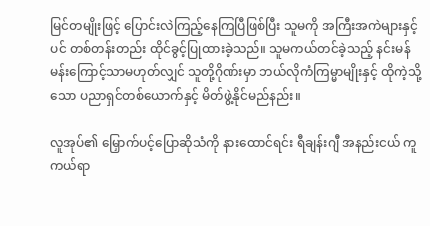မြင်တမျိုးဖြင့် ပြောင်းလဲကြည့်နေကြပြီဖြစ်ပြီး သူမကို အကြီးအကဲများနှင့်ပင် တစ်တန်းတည်း ထိုင်ခွင့်ပြုထားခဲ့သည်။ သူမကယ်တင်ခဲ့သည့် နင်းမန်မန်းကြောင့်သာမဟုတ်လျှင် သူတို့ဂိုဏ်းမှာ ဘယ်လိုကံကြမ္မာမျိုးနှင့် ထိုကဲ့သို့သော ပညာရှင်တစ်ယောက်နှင့် မိတ်ဖွဲ့နိုင်မည်နည်း။

လူအုပ်၏ မြှောက်ပင့်ပြောဆိုသံကို နားထောင်ရင်း ရီချန်းဂျီ အနည်းငယ် ကူကယ်ရာ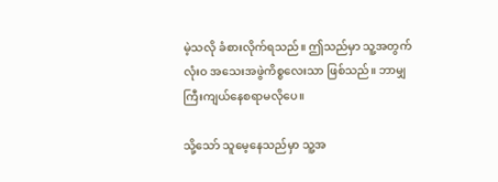မဲ့သလို ခံစားလိုက်ရသည်။ ဤသည်မှာ သူ့အတွက် လုံးဝ အသေးအဖွဲကိစ္စလေးသာ ဖြစ်သည်။ ဘာမျှ ကြီးကျယ်နေစရာမလိုပေ။

သို့သော် သူမေ့နေသည်မှာ သူ့အ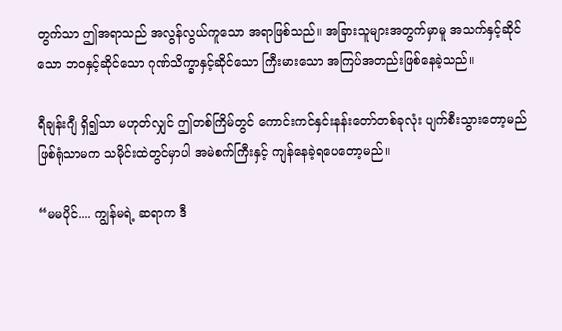တွက်သာ ဤအရာသည် အလွန်လွယ်ကူသော အရာဖြစ်သည်။ အခြားသူများအတွက်မှာမူ အသက်နှင့်ဆိုင်သော ဘဝနှင့်ဆိုင်သော ဂုဏ်သိက္ခာနှင့်ဆိုင်သော ကြီးမားသော အကြပ်အတည်းဖြစ်နေခဲ့သည်။

ရီချန်းဂျီ ရှိ၍သာ မဟုတ်လျှင် ဤတစ်ကြိမ်တွင် ကောင်းကင်နှင်းနန်းတော်တစ်ခုလုံး ပျက်စီးသွားတော့မည် ဖြစ်ရုံသာမက သမိုင်းထဲတွင်မှာပါ အမဲစက်ကြီးနှင့် ကျန်နေခဲ့ရပေတော့မည်။

“မမပိုင်.... ကျွန်မရဲ့ ဆရာက ဒီ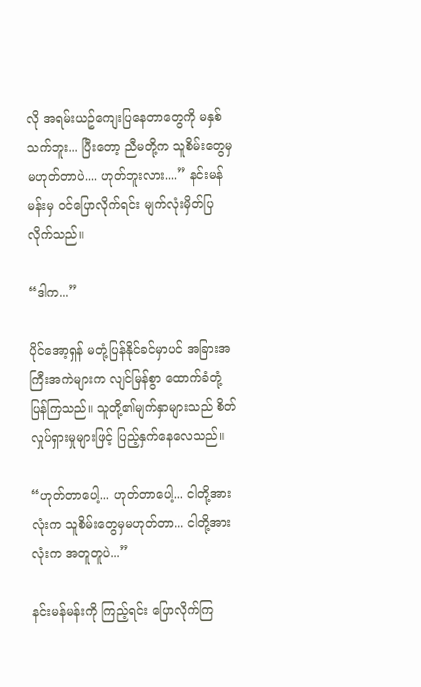လို အရမ်းယဥ်ကျေးပြနေတာတွေကို မနှစ်သက်ဘူး... ပြီးတော့ ညီမတို့က သူစိမ်းတွေမှ မဟုတ်တာပဲ.... ဟုတ်ဘူးလား....” နင်းမန်မန်းမှ ဝင်ပြောလိုက်ရင်း မျက်လုံးမှိတ်ပြလိုက်သည်။

“ဒါက...”

ပိုင်အော့ရှန် မတုံ့ပြန်နိုင်ခင်မှာပင် အခြားအကြီးအကဲများက လျင်မြန်စွာ ထောက်ခံတုံ့ပြန်ကြသည်။ သူတို့၏မျက်နှာများသည် စိတ်လှုပ်ရှားမှုများဖြင့် ပြည့်နှက်နေလေသည်။

“ဟုတ်တာပေါ့... ဟုတ်တာပေါ့... ငါတို့အားလုံးက သူစိမ်းတွေမှမဟုတ်တာ... ငါတို့အားလုံးက အတူတူပဲ...”

နင်းမန်မန်းကို ကြည့်ရင်း ပြောလိုက်ကြ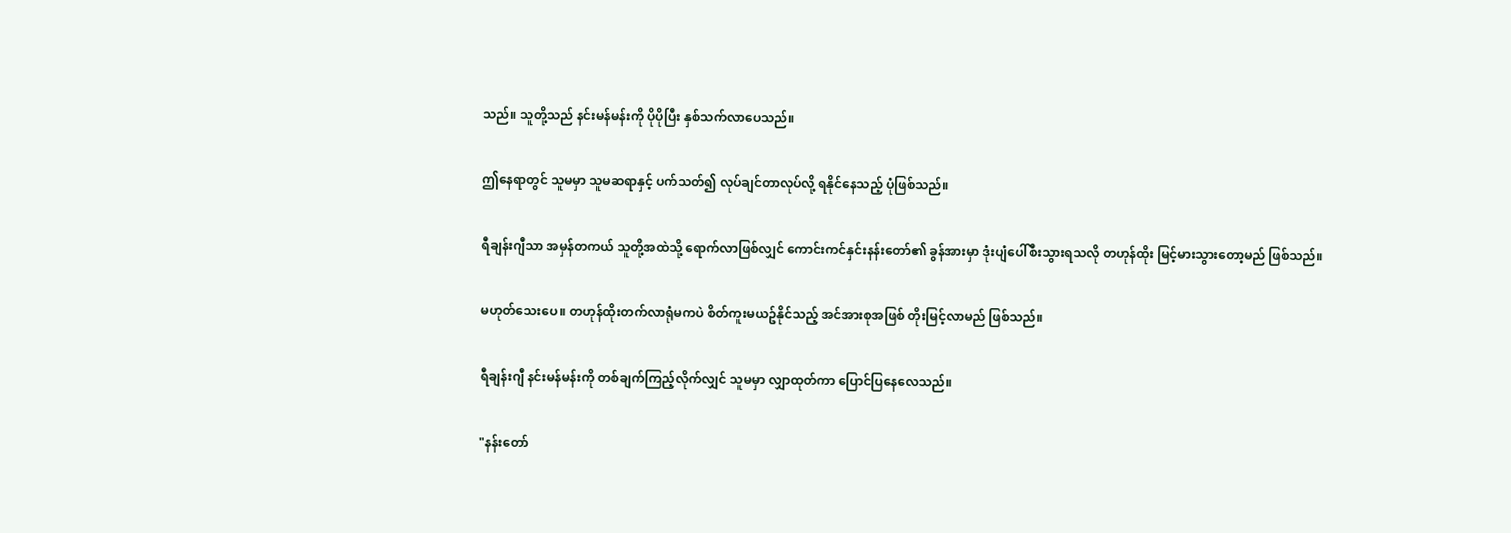သည်။ သူတို့သည် နင်းမန်မန်းကို ပိုပိုပြီး နှစ်သက်လာပေသည်။

ဤနေရာတွင် သူမမှာ သူမဆရာနှင့် ပက်သတ်၍ လုပ်ချင်တာလုပ်လို့ ရနိုင်နေသည့် ပုံဖြစ်သည်။

ရီချန်းဂျီသာ အမှန်တကယ် သူတို့အထဲသို့ ရောက်လာဖြစ်လျှင် ကောင်းကင်နှင်းနန်းတော်၏ ခွန်အားမှာ ဒုံးပျံပေါ်စီးသွားရသလို တဟုန်ထိုး မြင့်မားသွားတော့မည် ဖြစ်သည်။

မဟုတ်သေးပေ။ တဟုန်ထိုးတက်လာရုံမကပဲ စိတ်ကူးမယဥ်နိုင်သည့် အင်အားစုအဖြစ် တိုးမြင့်လာမည် ဖြစ်သည်။

ရီချန်းဂျီ နင်းမန်မန်းကို တစ်ချက်ကြည့်လိုက်လျှင် သူမမှာ လျှာထုတ်ကာ ပြောင်ပြနေလေသည်။

"နန်းတော်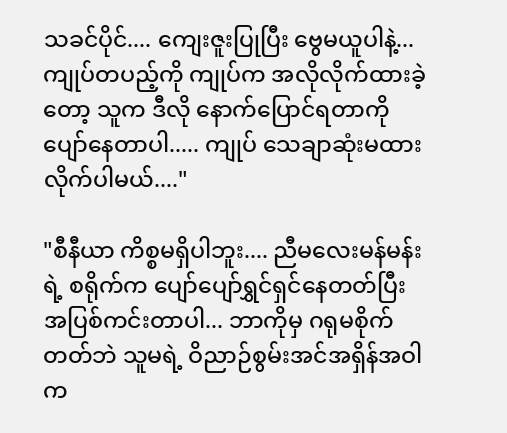သခင်ပိုင်.... ကျေးဇူးပြုပြီး ဗွေမယူပါနဲ့... ကျုပ်တပည့်ကို ကျုပ်က အလိုလိုက်ထားခဲ့တော့ သူက ဒီလို နောက်ပြောင်ရတာကို ပျော်နေတာပါ..... ကျုပ် သေချာဆုံးမထားလိုက်ပါမယ်...."

"စီနီယာ ကိစ္စမရှိပါဘူး.... ညီမလေးမန်မန်းရဲ့ စရိုက်က ပျော်ပျော်ရွှင်ရှင်နေတတ်ပြီး အပြစ်ကင်းတာပါ... ဘာကိုမှ ဂရုမစိုက်တတ်ဘဲ သူမရဲ့ ဝိညာဉ်စွမ်းအင်အရှိန်အဝါက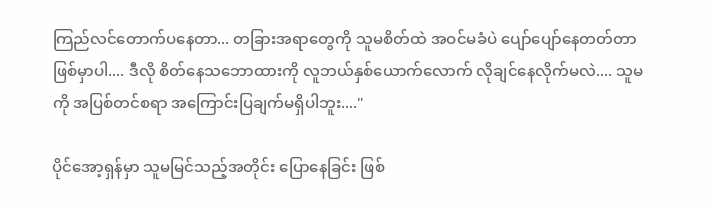ကြည်လင်တောက်ပနေတာ... တခြားအရာတွေကို သူမစိတ်ထဲ အဝင်မခံပဲ ပျော်ပျော်နေတတ်တာဖြစ်မှာပါ.... ဒီလို စိတ်နေသဘောထားကို လူဘယ်နှစ်ယောက်လောက် လိုချင်နေလိုက်မလဲ.... သူမကို အပြစ်တင်စရာ အကြောင်းပြချက်မရှိပါဘူး...."

ပိုင်အော့ရှန်မှာ သူမမြင်သည့်အတိုင်း ပြောနေခြင်း ဖြစ်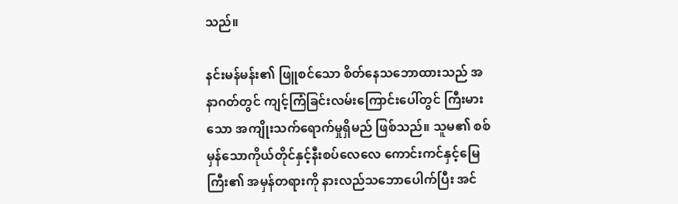သည်။

နင်းမန်မန်း၏ ဖြူစင်သော စိတ်နေသဘောထားသည် အနာဂတ်တွင် ကျင့်ကြံခြင်းလမ်းကြောင်းပေါ်တွင် ကြီးမားသော အကျိုးသက်ရောက်မှုရှိမည် ဖြစ်သည်။ သူမ၏ စစ်မှန်သောကိုယ်တိုင်နှင့်နီးစပ်လေလေ ကောင်းကင်နှင့်မြေကြီး၏ အမှန်တရားကို နားလည်သဘောပေါက်ပြီး အင်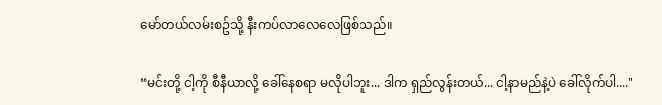မော်တယ်လမ်းစဥ်သို့ နီးကပ်လာလေလေဖြစ်သည်။

“မင်းတို့ ငါ့ကို စီနီယာလို့ ခေါ်နေစရာ မလိုပါဘူး... ဒါက ရှည်လွန်းတယ်... ငါ့နာမည်နဲ့ပဲ ခေါ်လိုက်ပါ...."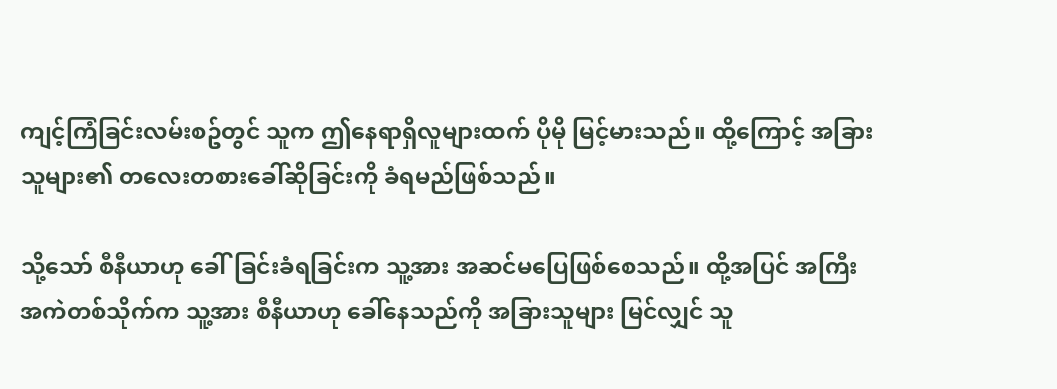ကျင့်ကြံခြင်းလမ်းစဥ်တွင် သူက ဤနေရာရှိလူများထက် ပိုမို မြင့်မားသည်။ ထို့ကြောင့် အခြားသူများ၏ တလေးတစားခေါ်ဆိုခြင်းကို ခံရမည်ဖြစ်သည်။

သို့သော် စီနီယာဟု ခေါ်ခြင်းခံရခြင်းက သူ့အား အဆင်မပြေဖြစ်စေသည်။ ထို့အပြင် အကြီးအကဲတစ်သိုက်က သူ့အား စီနီယာဟု ခေါ်နေသည်ကို အခြားသူများ မြင်လျှင် သူ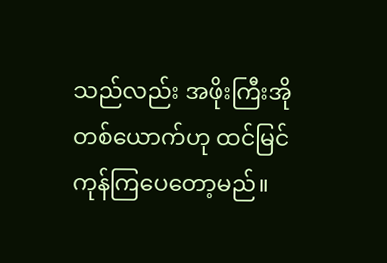သည်လည်း အဖိုးကြီးအိုတစ်ယောက်ဟု ထင်မြင်ကုန်ကြပေတော့မည်။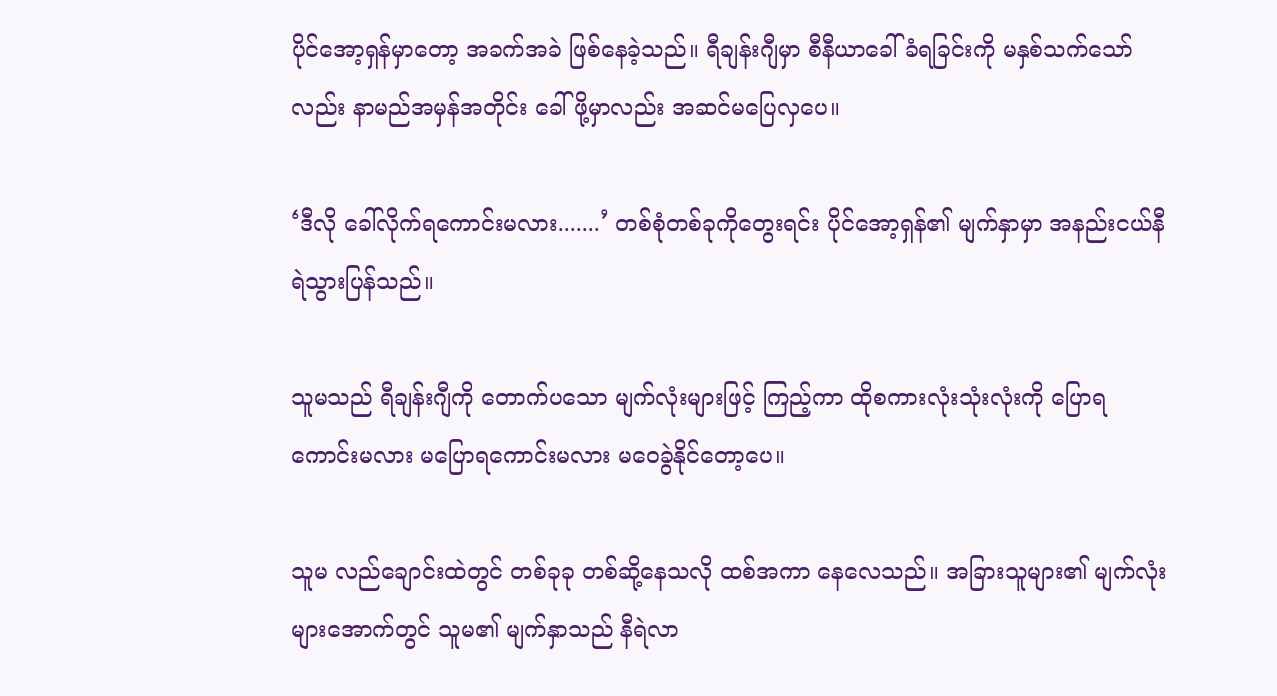ပိုင်အော့ရှန်မှာတော့ အခက်အခဲ ဖြစ်နေခဲ့သည်။ ရီချန်းဂျီမှာ စီနီယာခေါ်ခံရခြင်းကို မနှစ်သက်သော်လည်း နာမည်အမှန်အတိုင်း ခေါ်ဖို့မှာလည်း အဆင်မပြေလှပေ။

‘ဒီလို ခေါ်လိုက်ရကောင်းမလား.......’ တစ်စုံတစ်ခုကိုတွေးရင်း ပိုင်အော့ရှန်၏ မျက်နှာမှာ အနည်းငယ်နီရဲသွားပြန်သည်။

သူမသည် ရီချန်းဂျီကို တောက်ပသော မျက်လုံးများဖြင့် ကြည့်ကာ ထိုစကားလုံးသုံးလုံးကို ပြောရကောင်းမလား မပြောရကောင်းမလား မဝေခွဲနိုင်တော့ပေ။

သူမ လည်ချောင်းထဲတွင် တစ်ခုခု တစ်ဆို့နေသလို ထစ်အကာ နေလေသည်။ အခြားသူများ၏ မျက်လုံးများအောက်တွင် သူမ၏ မျက်နှာသည် နီရဲလာ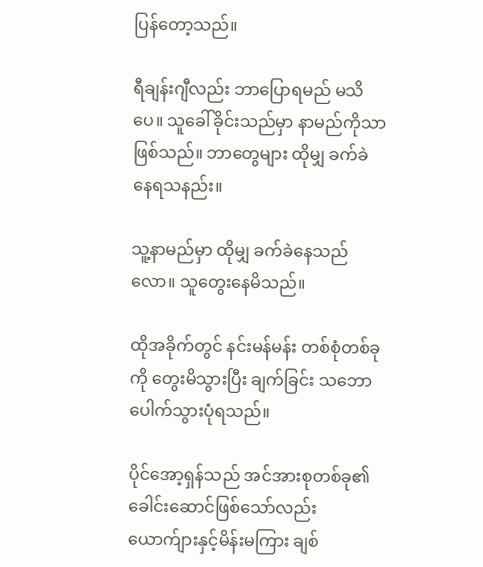ပြန်တော့သည်။

ရီချန်းဂျီလည်း ဘာပြောရမည် မသိပေ။ သူခေါ်ခိုင်းသည်မှာ နာမည်ကိုသာ ဖြစ်သည်။ ဘာတွေများ ထိုမျှ ခက်ခဲနေရသနည်း။

သူ့နာမည်မှာ ထိုမျှ ခက်ခဲနေသည်လော။ သူတွေးနေမိသည်။

ထိုအခိုက်တွင် နင်းမန်မန်း တစ်စုံတစ်ခုကို တွေးမိသွားပြီး ချက်ခြင်း သဘောပေါက်သွားပုံရသည်။

ပိုင်အော့ရှန်သည် အင်အားစုတစ်ခု၏ ခေါင်းဆောင်ဖြစ်သော်လည်း ယောက်ျားနှင့်မိန်းမကြား ချစ်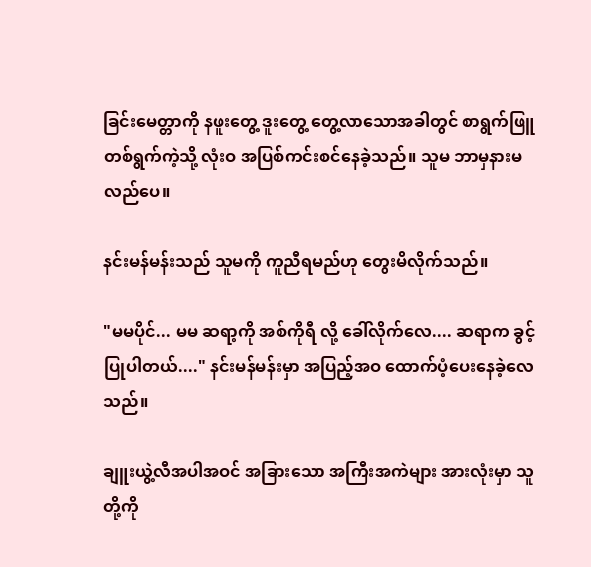ခြင်းမေတ္တာကို နဖူးတွေ့ ဒူးတွေ့ တွေ့လာသောအခါတွင် စာရွက်ဖြူတစ်ရွက်ကဲ့သို့ လုံးဝ အပြစ်ကင်းစင်နေခဲ့သည်။ သူမ ဘာမှနားမလည်ပေ။

နင်းမန်မန်းသည် သူမကို ကူညီရမည်ဟု တွေးမိလိုက်သည်။

"မမပိုင်... မမ ဆရာ့ကို အစ်ကိုရီ လို့ ခေါ်လိုက်လေ.... ဆရာက ခွင့်ပြုပါတယ်...." နင်းမန်မန်းမှာ အပြည့်အဝ ထောက်ပံ့ပေးနေခဲ့လေသည်။

ချူးယွဲ့လီအပါအဝင် အခြားသော အကြီးအကဲများ အားလုံးမှာ သူတို့ကို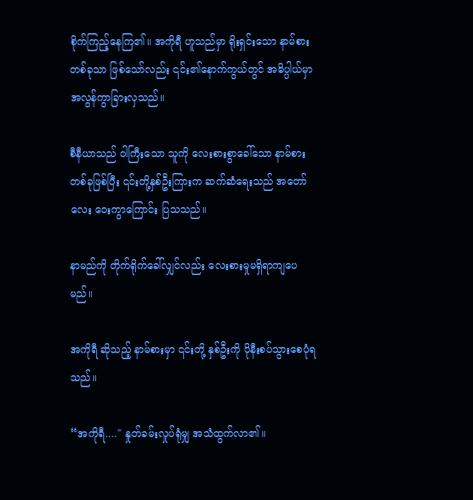စိုက်ကြည့်နေကြ၏။ အကိုရီ ဟူသည်မှာ ရိုးရှင်းသော နာမ်စားတစ်ခုသာ ဖြစ်သော်လည်း ၎င်း၏နောက်ကွယ်တွင် အဓိပ္ပါယ်မှာ အလွန်ကွာခြားလှသည်။

စီနီယာသည် ဝါကြီးသော သူကို လေးစားစွာခေါ်သော နာမ်စားတစ်ခုဖြစ်ပြီး ၎င်းတို့နှစ်ဦးကြားက ဆက်ဆံရေးသည် အတော်လေး ဝေးကွာကြောင်း ပြသသည်။

နာမည်ကို တိုက်ရိုက်ခေါ်လျှင်လည်း လေးစားမှုမရှိရာကျပေမည်။

အကိုရီ ဆိုသည့် နာမ်စားမှာ ၎င်းတို့ နှစ်ဦးကို ပိုနီးစပ်သွားစေပုံရသည်။

“အကိုရီ...." နှုတ်ခမ်းလှုပ်ရုံမျှ အသံထွက်လာ၏။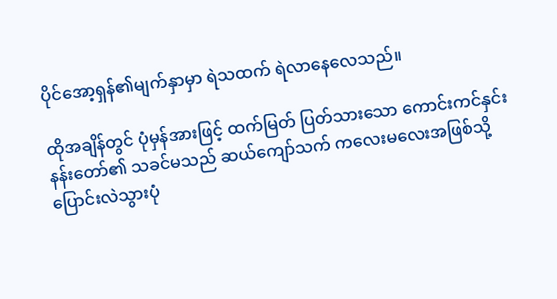ပိုင်အော့ရှန်၏မျက်နှာမှာ ရဲသထက် ရဲလာနေလေသည်။

ထိုအချိန်တွင် ပုံမှန်အားဖြင့် ထက်မြတ် ပြတ်သားသော ကောင်းကင်နှင်းနန်းတော်၏ သခင်မသည် ဆယ်ကျော်သက် ကလေးမလေးအဖြစ်သို့ ပြောင်းလဲသွားပုံ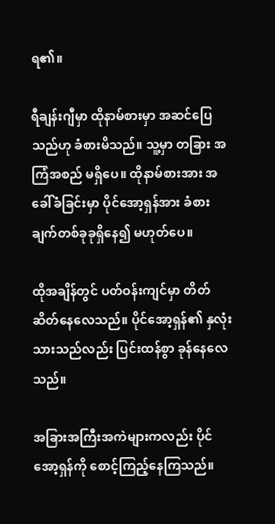ရ၏။

ရီချန်းဂျီမှာ ထိုနာမ်စားမှာ အဆင်ပြေသည်ဟု ခံစားမိသည်။ သူ့မှာ တခြား အကြံအစည် မရှိပေ။ ထိုနာမ်စားအား အခေါ်ခံခြင်းမှာ ပိုင်အော့ရှန်အား ခံစားချက်တစ်ခုခုရှိနေ၍ မဟုတ်ပေ။

ထိုအချိန်တွင် ပတ်ဝန်းကျင်မှာ တိတ်ဆိတ်နေလေသည်။ ပိုင်အော့ရှန်၏ နှလုံးသားသည်လည်း ပြင်းထန်စွာ ခုန်နေလေသည်။

အခြားအကြီးအကဲများကလည်း ပိုင်အော့ရှန်ကို စောင့်ကြည့်နေကြသည်။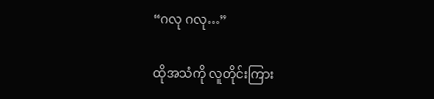“ဂလု ဂလု…”

ထိုအသံကို လူတိုင်းကြား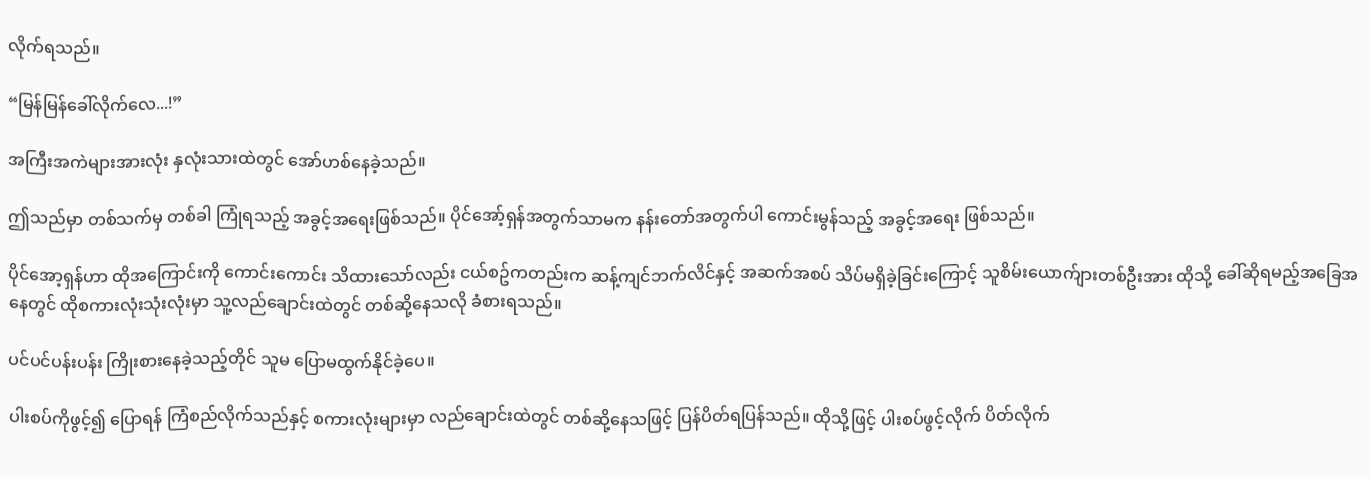လိုက်ရသည်။

“မြန်မြန်ခေါ်လိုက်လေ...!”

အကြီးအကဲများအားလုံး နှလုံးသားထဲတွင် အော်ဟစ်နေခဲ့သည်။

ဤသည်မှာ တစ်သက်မှ တစ်ခါ ကြုံရသည့် အခွင့်အရေးဖြစ်သည်။ ပိုင်အော့်ရှန်အတွက်သာမက နန်းတော်အတွက်ပါ ကောင်းမွန်သည့် အခွင့်အရေး ဖြစ်သည်။

ပိုင်အော့ရှန်ဟာ ထိုအကြောင်းကို ကောင်းကောင်း သိထားသော်လည်း ငယ်စဥ်ကတည်းက ဆန့်ကျင်ဘက်လိင်နှင့် အဆက်အစပ် သိပ်မရှိခဲ့ခြင်းကြောင့် သူစိမ်းယောက်ျားတစ်ဦးအား ထိုသို့ ခေါ်ဆိုရမည့်အခြေအနေတွင် ထိုစကားလုံးသုံးလုံးမှာ သူ့လည်ချောင်းထဲတွင် တစ်ဆို့နေသလို ခံစားရသည်။

ပင်ပင်ပန်းပန်း ကြိုးစားနေခဲ့သည့်တိုင် သူမ ပြောမထွက်နိုင်ခဲ့ပေ။

ပါးစပ်ကိုဖွင့်၍ ပြောရန် ကြံစည်လိုက်သည်နှင့် စကားလုံးများမှာ လည်ချောင်းထဲတွင် တစ်ဆို့နေသဖြင့် ပြန်ပိတ်ရပြန်သည်။ ထိုသို့ဖြင့် ပါးစပ်ဖွင့်လိုက် ပိတ်လိုက်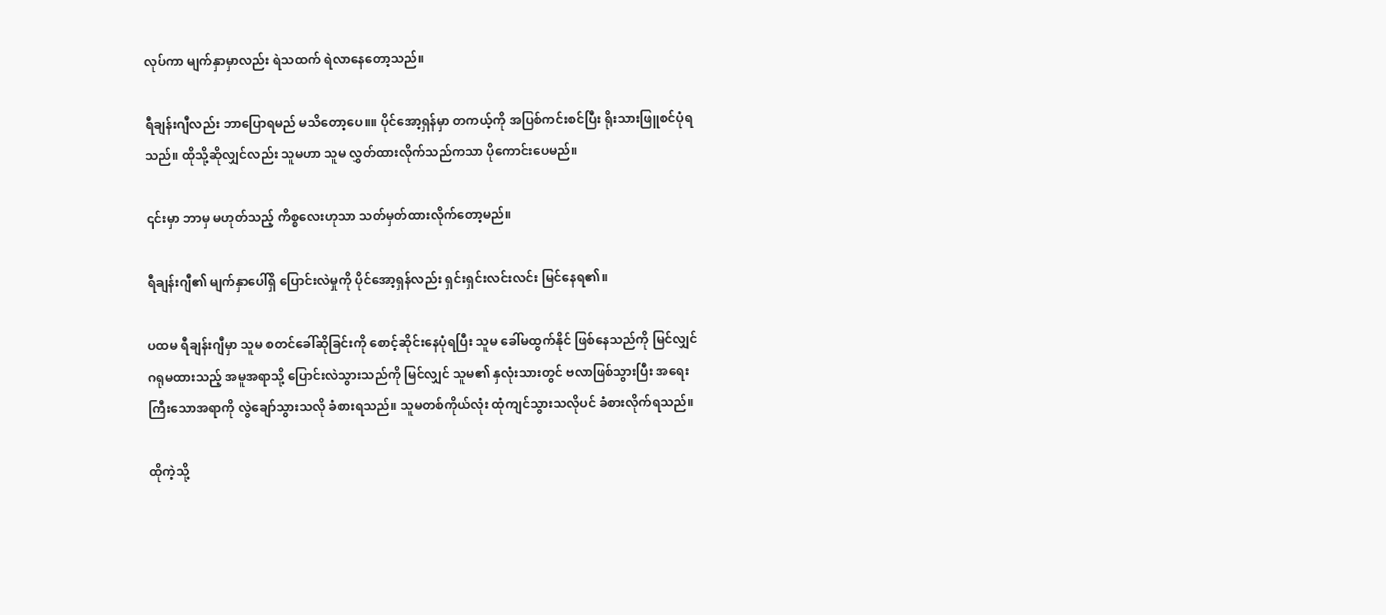လုပ်ကာ မျက်နှာမှာလည်း ရဲသထက် ရဲလာနေတော့သည်။

ရီချန်းဂျီလည်း ဘာပြောရမည် မသိတော့ပေ။။ ပိုင်အော့ရှန်မှာ တကယ့်ကို အပြစ်ကင်းစင်ပြီး ရိုးသားဖြူစင်ပုံရသည်။ ထိုသို့ဆိုလျှင်လည်း သူမဟာ သူမ လွှတ်ထားလိုက်သည်ကသာ ပိုကောင်းပေမည်။

၎င်းမှာ ဘာမှ မဟုတ်သည့် ကိစ္စလေးဟုသာ သတ်မှတ်ထားလိုက်တော့မည်။

ရီချန်းဂျီ၏ မျက်နှာပေါ်ရှိ ပြောင်းလဲမှုကို ပိုင်အော့ရှန်လည်း ရှင်းရှင်းလင်းလင်း မြင်နေရ၏။

ပထမ ရီချန်းဂျီမှာ သူမ စတင်ခေါ်ဆိုခြင်းကို စောင့်ဆိုင်းနေပုံရပြီး သူမ ခေါ်မထွက်နိုင် ဖြစ်နေသည်ကို မြင်လျှင် ဂရုမထားသည့် အမူအရာသို့ ‌ပြောင်းလဲသွားသည်ကို မြင်လျှင် သူမ၏ နှလုံးသားတွင် ဗလာဖြစ်သွားပြီး အရေးကြီးသောအရာကို လွဲချော်သွားသလို ခံစားရသည်။ သူမတစ်ကိုယ်လုံး ထုံကျင်သွားသလိုပင် ခံစားလိုက်ရသည်။

ထိုကဲ့သို့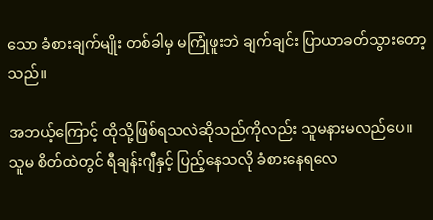သော ခံစားချက်မျိုး တစ်ခါမှ မကြုံဖူးဘဲ ချက်ချင်း ပြာယာခတ်သွားတော့သည်။

အဘယ့်ကြောင့် ထိုသို့ဖြစ်ရသလဲဆိုသည်ကိုလည်း သူမနားမလည်ပေ။ သူမ စိတ်ထဲတွင် ရီချန်းဂျီနှင့် ပြည့်နေသလို ခံစားနေရလေ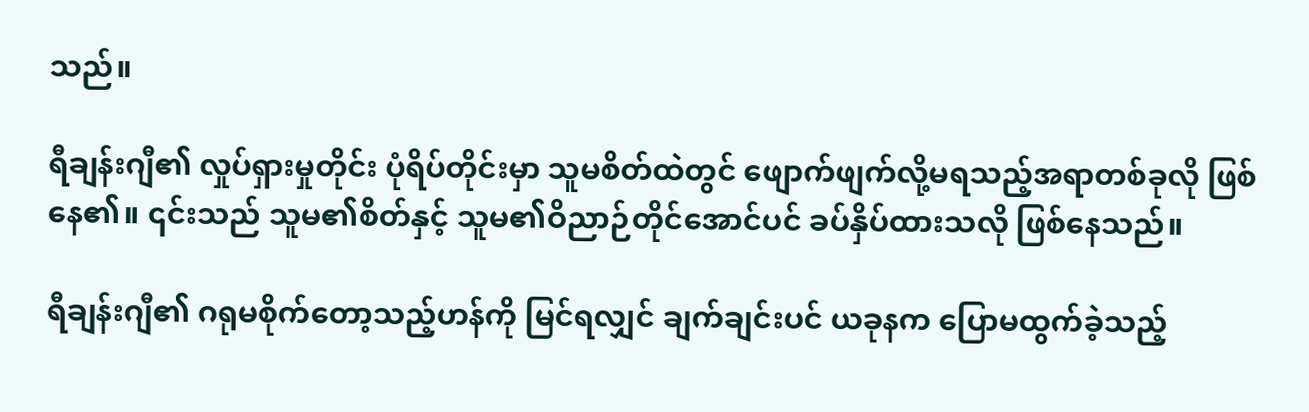သည်။

ရီချန်းဂျီ၏ လှုပ်ရှားမှုတိုင်း ပုံရိပ်တိုင်းမှာ သူမစိတ်ထဲတွင် ဖျောက်ဖျက်လို့မရသည့်အရာတစ်ခုလို ဖြစ်နေ၏။ ၎င်းသည် သူမ၏စိတ်နှင့် သူမ၏ဝိညာဉ်တိုင်အောင်ပင် ခပ်နှိပ်ထားသလို ဖြစ်နေသည်။

ရီချန်းဂျီ၏ ဂရုမစိုက်တော့သည့်ဟန်ကို မြင်ရလျှင် ချက်ချင်းပင် ယခုနက ပြောမထွက်ခဲ့သည့်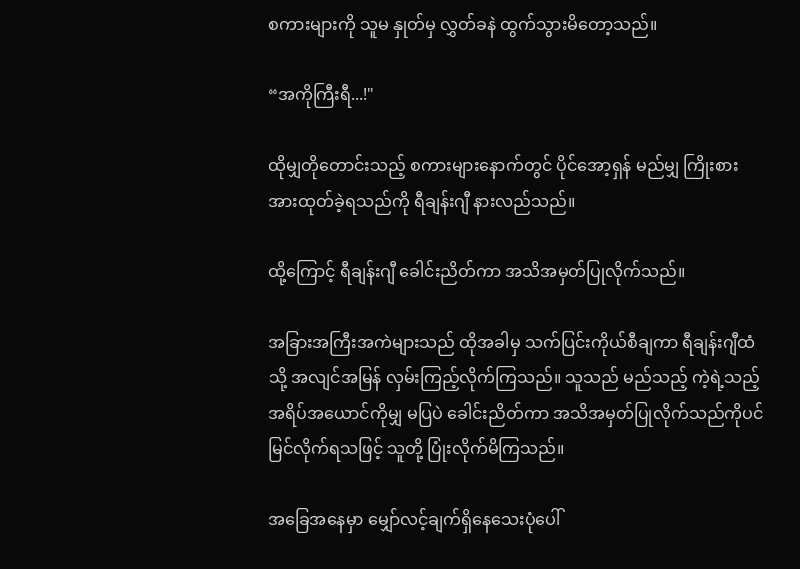စကားများကို သူမ နှုတ်မှ လွှတ်ခနဲ ထွက်သွားမိတော့သည်။

“အကိုကြီးရီ...!"

ထိုမျှတိုတောင်းသည့် စကားများနောက်တွင် ပိုင်အော့ရှန် မည်မျှ ကြိုးစားအားထုတ်ခဲ့ရသည်ကို ရီချန်းဂျီ နားလည်သည်။

ထို့ကြောင့် ရီချန်းဂျီ ခေါင်းညိတ်ကာ အသိအမှတ်ပြုလိုက်သည်။

အခြားအကြီးအကဲများသည် ထိုအခါမှ သက်ပြင်းကိုယ်စီချကာ ရီချန်းဂျီထံသို့ အလျင်အမြန် လှမ်းကြည့်လိုက်ကြသည်။ သူသည် မည်သည့် ကဲ့ရဲ့သည့် အရိပ်အယောင်ကိုမျှ မပြပဲ ခေါင်းညိတ်ကာ အသိအမှတ်ပြုလိုက်သည်ကိုပင် မြင်လိုက်ရသဖြင့် သူတို့ ပြုံးလိုက်မိကြသည်။

အခြေအနေမှာ မျှော်လင့်ချက်ရှိနေသေးပုံပေါ်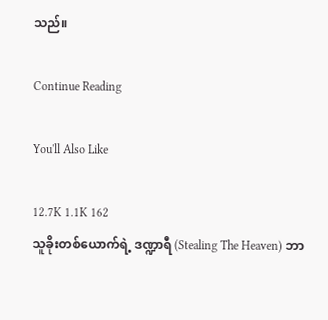သည်။

Continue Reading

You'll Also Like

12.7K 1.1K 162
သူခိုးတစ်ယောက်ရဲ့ ဒဏ္ဍာရီ (Stealing The Heaven) ဘာ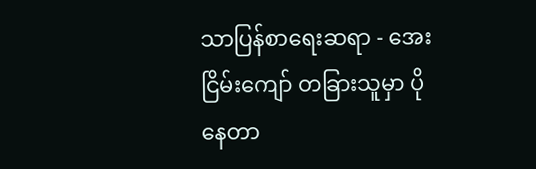သာပြန်စာရေးဆရာ - အေးငြိမ်းကျော် တခြားသူမှာ ပိုနေတာ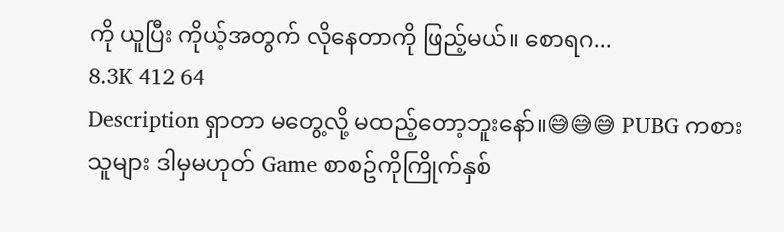ကို ယူပြီး ကိုယ့်အတွက် လိုနေတာကို ဖြည့်မယ်။ စောရဂ...
8.3K 412 64
Description ရှာတာ မတွေ့လို့ မထည့်တော့ဘူးနော်။😅😅😅 PUBG ကစားသူများ ဒါမှမဟုတ် Game စာစဥ်ကိုကြိုက်နှစ်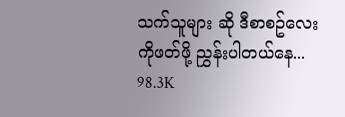သက်သူများ ဆို ဒီစာစဥ်လေးကိုဖတ်ဖို့ ညွှန်းပါတယ်နေ...
98.3K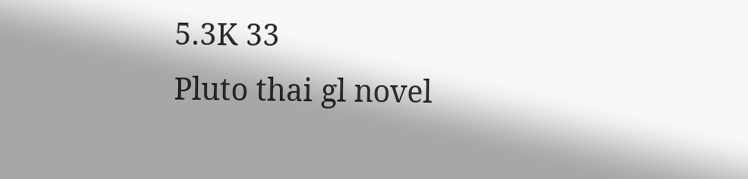5.3K 33
Pluto thai gl novel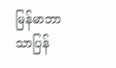မြန်မာဘာသာပြန်